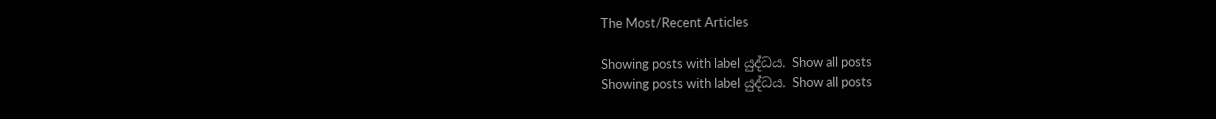The Most/Recent Articles

Showing posts with label යුද්ධය. Show all posts
Showing posts with label යුද්ධය. Show all posts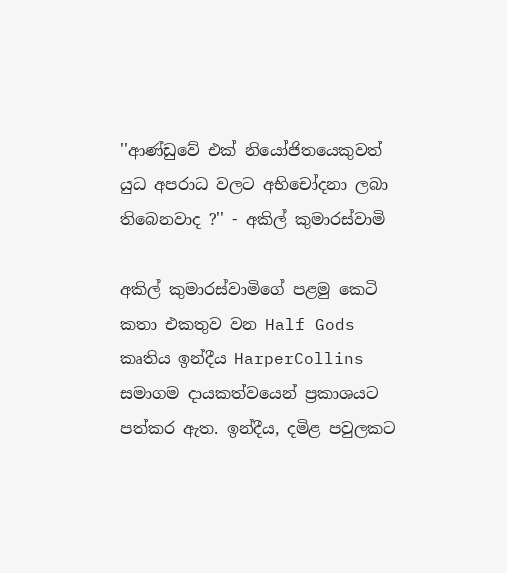''ආණ්ඩුවේ එක් නියෝජිතයෙකුවත් යුධ අපරාධ වලට අභිචෝදනා ලබා තිබෙනවාද ?'' - අකිල් කුමාරස්වාමි

අකිල් කුමාරස්වාමිගේ පළමු කෙටි කතා එකතුව වන Half Gods කෘතිය ඉන්දීය HarperCollins සමාගම දායකත්වයෙන් ප්‍රකාශයට පත්කර ඇත. ඉන්දීය, දමිළ පවුලකට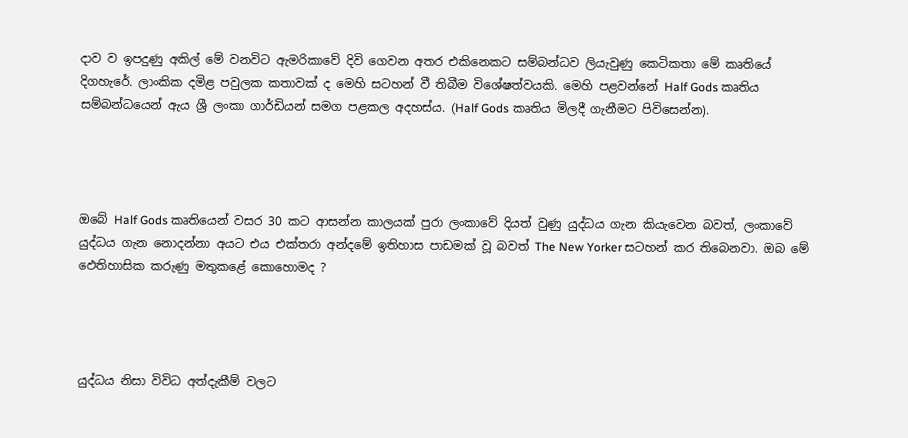දාව ව ඉපදුණු අකිල් මේ වනවිට ඇමරිකාවේ දිවි ගෙවන අතර එකිනෙකට සම්බන්ධව ලියැවුණු කෙටිකතා මේ කෘතියේ දිගහැරේ. ලාංකික දමිළ පවුලක කතාවක් ද මෙහි සටහන් වී තිබීම විශේෂත්වයකි. මෙහි පළවන්නේ Half Gods කෘතිය සම්බන්ධයෙන් ඇය ශ්‍රී ලංකා ගාර්ඩියන් සමග පළකල අදහස්ය. (Half Gods කෘතිය මිලදී ගැනීමට පිවිසෙන්න).




ඔබේ Half Gods කෘතියෙන් වසර 30 කට ආසන්න කාලයක් පුරා ලංකාවේ දියත් වුණු යුද්ධය ගැන කියැවෙන බවත්, ලංකාවේ යුද්ධය ගැන නොදන්නා අයට එය එක්තරා අන්දමේ ඉතිහාස පාඩමක් වූ බවත් The New Yorker සටහන් කර තිබෙනවා. ඔබ මේ ඵෙතිහාසික කරුණු මතුකළේ කොහොමද ?




යුද්ධය නිසා විවිධ අත්දැකීම් වලට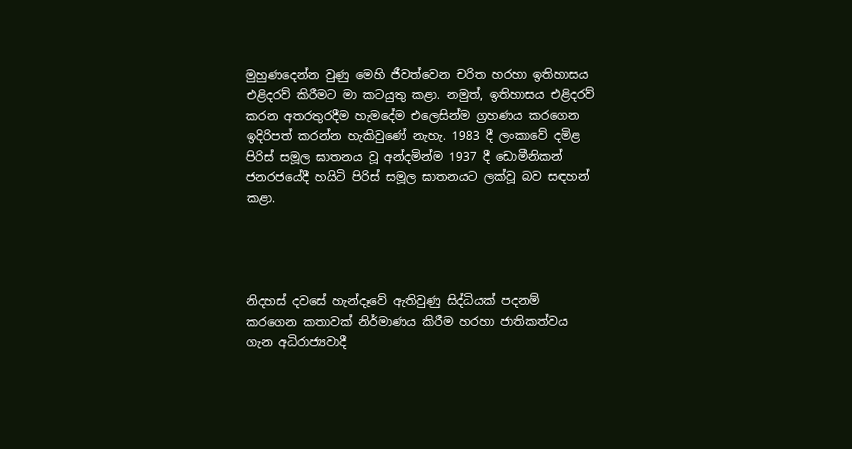මුහුණදෙන්න වුණු මෙහි ජීවත්වෙන චරිත හරහා ඉතිහාසය එළිදරව් කිරීමට මා කටයුතු කළා. නමුත්, ඉතිහාසය එළිදරව් කරන අතරතුරදීම හැමදේම එලෙසින්ම ග්‍රහණය කරගෙන ඉදිරිපත් කරන්න හැකිවුණේ නැහැ. 1983 දී ලංකාවේ දමිළ පිරිස් සමූල ඝාතනය වූ අන්දමින්ම 1937 දී ඩොමීනිකන් ජනරජයේදී හයිටි පිරිස් සමූල ඝාතනයට ලක්වූ බව සඳහන් කළා.




නිදහස් දවසේ හැන්දෑවේ ඇතිවුණු සිද්ධියක් පදනම් කරගෙන කතාවක් නිර්මාණය කිරීම හරහා ජාතිකත්වය ගැන අධිරාජ්‍යවාදී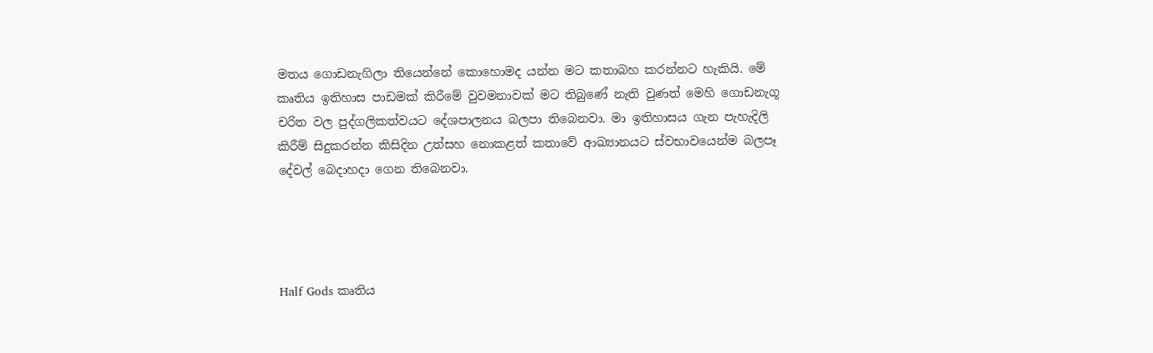මතය ගොඩනැගිලා තියෙන්නේ කොහොමද යන්න මට කතාබහ කරන්නට හැකියි. මේ කෘතිය ඉතිහාස පාඩමක් කිරීමේ වුවමනාවක් මට තිබුණේ නැති වුණත් මෙහි ගොඩනැගූ චරිත වල පුද්ගලිකත්වයට දේශපාලනය බලපා තිබෙනවා. මා ඉතිහාසය ගැන පැහැදිලි කිරීම් සිදුකරන්න කිසිදින උත්සහ නොකළත් කතාවේ ආඛ්‍යානයට ස්වභාවයෙන්ම බලපෑ දේවල් බෙදාහදා ගෙන තිබෙනවා.




Half Gods කෘතිය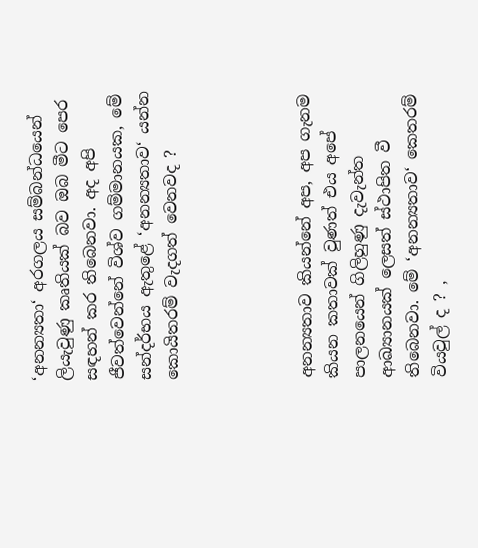‘අනන්‍යතා‘ අරගලය සම්බන්ධයෙන් ලියැවුණු කෘතියක් බව ඔබ මීට පෙර සඳහන් කර තිබෙනවා. අද අපි ජීවත්වෙන්නේ විශ්ව ගම්මානයක, මේ සන්දර්භය ඇතුළේ ‘අනන්‍යතාව‘ යන්න කොයිතරම් වැදගත් වෙනවද ?




අනන්‍යතාව කියන්නේ අප, අප ගැනම කියන කතාවක් වුණත් එය අපේ පාලනයෙන් ගිලිහුණු දැවැන්ත ආඛ්‍යානයක් ලෙසත් ස්ථාපිත වී තිබෙනවා. මේ ‘අනන්‍යතාව‘ කෙතරම් වියවුල් ද ? ,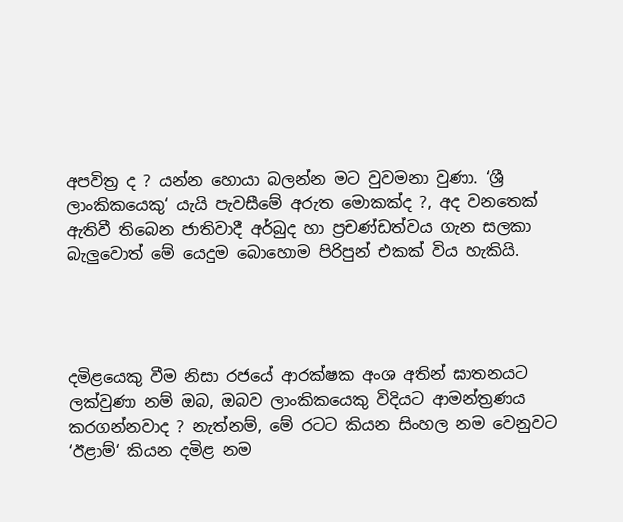අපවිත්‍ර ද ? යන්න හොයා බලන්න මට වුවමනා වුණා. ‘ශ්‍රී ලාංකිකයෙකු‘ යැයි පැවසීමේ අරුත මොකක්ද ?, අද වනතෙක් ඇතිවී තිබෙන ජාතිවාදී අර්බුද හා ප්‍රචණ්ඩත්වය ගැන සලකා බැලුවොත් මේ යෙදුම බොහොම පිරිපුන් එකක් විය හැකියි.




දමිළයෙකු වීම නිසා රජයේ ආරක්ෂක අංශ අතින් ඝාතනයට ලක්වුණා නම් ඔබ, ඔබව ලාංකිකයෙකු විදියට ආමන්ත්‍රණය කරගන්නවාද ? නැත්නම්, මේ රටට කියන සිංහල නම වෙනුවට ‘ඊළාම්‘ කියන දමිළ නම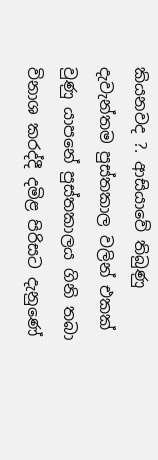කියනවද ?. ආසියාවේ තිබුණු දැවැන්තම පුස්තකාල වලින් එකක් වුණු යාපනේ පුස්තකාලය ගිනි තබා විනාශ කරද්දී දමිළ පිරිසට දැනුණේ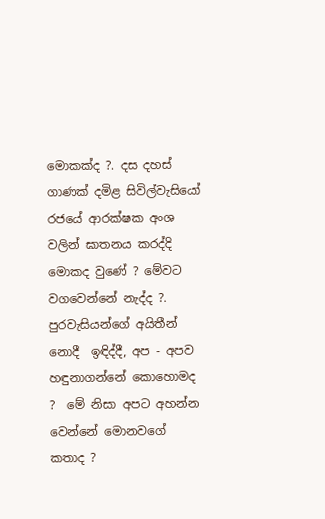මොකක්ද ?. දස දහස් ගාණක් දමිළ සිවිල්වැසියෝ රජයේ ආරක්ෂක අංශ වලින් ඝාතනය කරද්දි මොකද වුණේ ? මේවට වගවෙන්නේ නැද්ද ?. පුරවැසියන්ගේ අයිතීන් නොදී  ඉඳිද්දී, අප - අපව හඳුනාගන්නේ කොහොමද ?  මේ නිසා අපට අහන්න වෙන්නේ මොනවගේ කතාද ?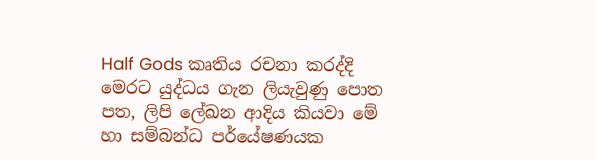Half Gods කෘතිය රචනා කරද්දි මෙරට යුද්ධය ගැන ලියැවුණු පොත පත, ලිපි ලේඛන ආදිය කියවා මේ හා සම්බන්ධ පර්යේෂණයක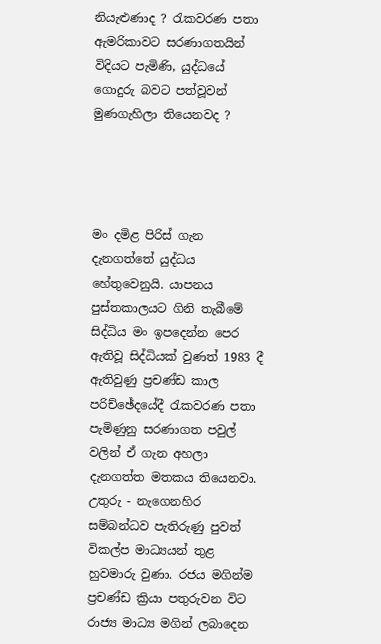නියැළුණාද ? රැකවරණ පතා ඇමරිකාවට සරණාගතයින් විදියට පැමිණි, යුද්ධයේ ගොදුරු බවට පත්වූවන්  මුණගැහිලා තියෙනවද ?




මං දමිළ පිරිස් ගැන දැනගත්තේ යුද්ධය හේතුවෙනුයි. යාපනය පුස්තකාලයට ගිනි තැබීමේ සිද්ධිය මං ඉපදෙන්න පෙර ඇතිවූ සිද්ධියක් වුණත් 1983 දී ඇතිවුණු ප්‍රචණ්ඩ කාල පරිච්ඡේදයේදී රැකවරණ පතා පැමිණුනු සරණාගත පවුල් වලින් ඒ ගැන අහලා දැනගත්ත මතකය තියෙනවා. උතුරු - නැගෙනහිර සම්බන්ධව පැතිරුණු පුවත් විකල්ප මාධ්‍යයන් තුළ හුවමාරු වුණා. රජය මගින්ම ප්‍රචණ්ඩ ක්‍රියා පතුරුවන විට රාජ්‍ය මාධ්‍ය මගින් ලබාදෙන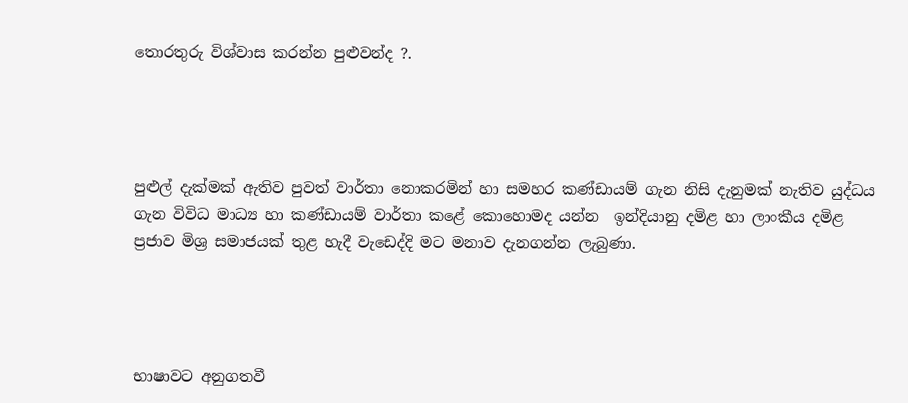තොරතුරු විශ්වාස කරන්න පුළුවන්ද ?.




පුළුල් දැක්මක් ඇතිව පුවත් වාර්තා නොකරමින් හා සමහර කණ්ඩායම් ගැන නිසි දැනුමක් නැතිව යුද්ධය ගැන විවිධ මාධ්‍ය හා කණ්ඩායම් වාර්තා කළේ කොහොමද යන්න  ඉන්දියානු දමිළ හා ලාංකීය දමිළ ප්‍රජාව මිශ්‍ර සමාජයක් තුළ හැදී වැඩෙද්දි මට මනාව දැනගන්න ලැබුණා.




භාෂාවට අනුගතවී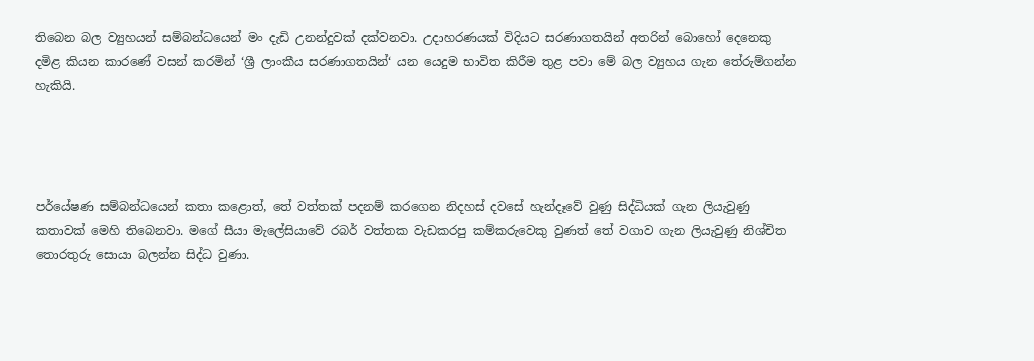තිබෙන බල ව්‍යුහයන් සම්බන්ධයෙන් මං දැඩි උනන්දුවක් දක්වනවා. උදාහරණයක් විදියට සරණාගතයින් අතරින් බොහෝ දෙනෙකු දමිළ කියන කාරණේ වසන් කරමින් ‘ශ්‍රී ලාංකීය සරණාගතයින්‘ යන යෙදුම භාවිත කිරීම තුළ පවා මේ බල ව්‍යුහය ගැන තේරුම්ගන්න හැකියි.




පර්යේෂණ සම්බන්ධයෙන් කතා කළොත්, තේ වත්තක් පදනම් කරගෙන නිදහස් දවසේ හැන්දෑවේ වුණු සිද්ධියක් ගැන ලියැවුණු කතාවක් මෙහි තිබෙනවා. මගේ සීයා මැලේසියාවේ රබර් වත්තක වැඩකරපු කම්කරුවෙකු වුණත් තේ වගාව ගැන ලියැවුණු නිශ්චිත තොරතුරු සොයා බලන්න සිද්ධ වුණා.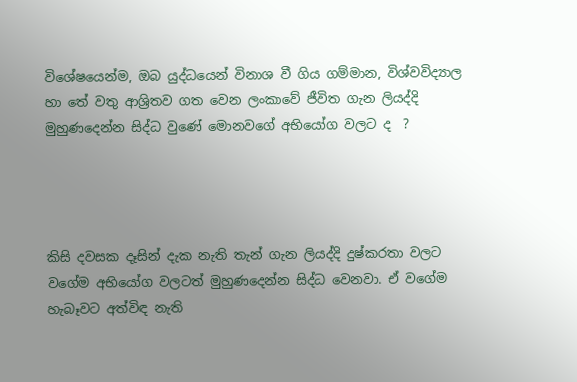විශේෂයෙන්ම, ඔබ යුද්ධයෙන් විනාශ වී ගිය ගම්මාන, විශ්වවිද්‍යාල හා තේ වතු ආශ්‍රිතව ගත වෙන ලංකාවේ ජීවිත ගැන ලියද්දි මුහුණදෙන්න සිද්ධ වුණේ මොනවගේ අභියෝග වලට ද  ?




කිසි දවසක දෑසින් දැක නැති තැන් ගැන ලියද්දි දුෂ්කරතා වලට වගේම අභියෝග වලටත් මුහුණදෙන්න සිද්ධ වෙනවා. ඒ වගේම හැබෑවට අත්විඳ නැති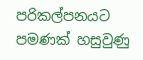පරිකල්පනයට පමණක් හසුවුණු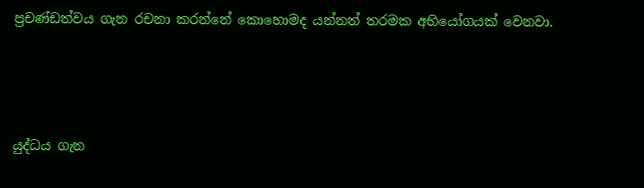ප්‍රචණ්ඩත්වය ගැන රචනා කරන්නේ කොහොමද යන්නත් තරමක අභියෝගයක් වෙනවා.




යුද්ධය ගැන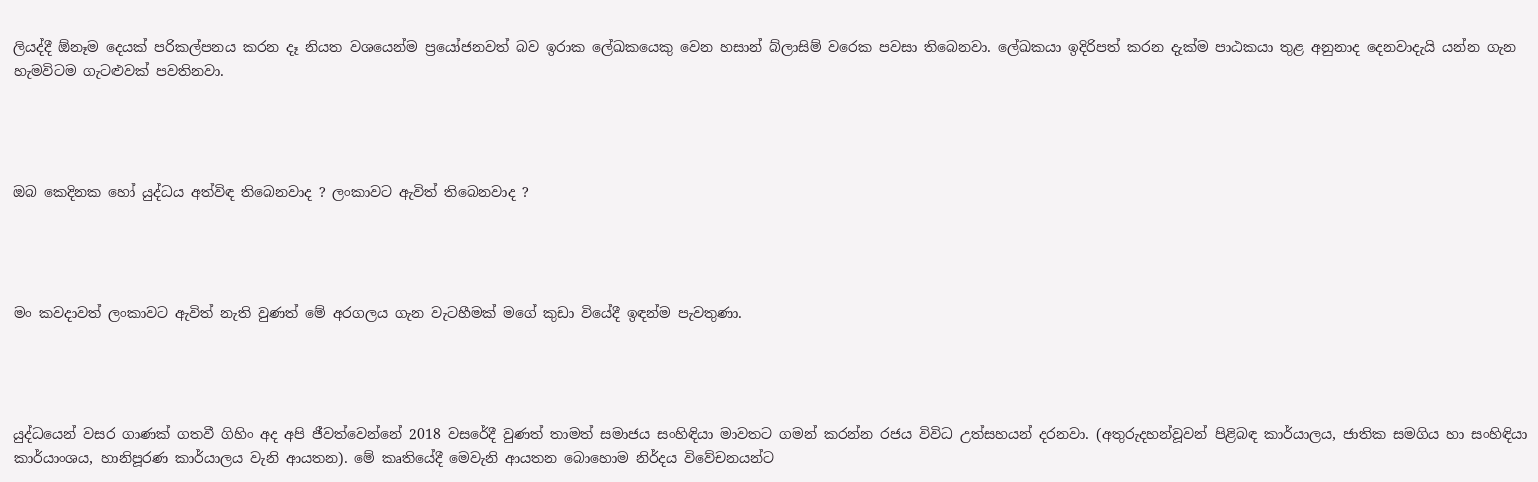ලියද්දී ඕනෑම දෙයක් පරිකල්පනය කරන දෑ නියත වශයෙන්ම ප්‍රයෝජනවත් බව ඉරාක ලේඛකයෙකු වෙන හසාන් බ්ලාසිම් වරෙක පවසා තිබෙනවා. ලේඛකයා ඉදිරිපත් කරන දැක්ම පාඨකයා තුළ අනුනාද දෙනවාදැයි යන්න ගැන හැමවිටම ගැටළුවක් පවතිනවා.




ඔබ කෙදිනක හෝ යුද්ධය අත්විඳ තිබෙනවාද ? ලංකාවට ඇවිත් තිබෙනවාද ?




මං කවදාවත් ලංකාවට ඇවිත් නැති වුණත් මේ අරගලය ගැන වැටහීමක් මගේ කුඩා වියේදී ඉඳන්ම පැවතුණා.




යුද්ධයෙන් වසර ගාණක් ගතවී ගිහිං අද අපි ජීවත්වෙන්නේ 2018 වසරේදී වුණත් තාමත් සමාජය සංහිඳියා මාවතට ගමන් කරන්න රජය විවිධ උත්සහයන් දරනවා. (අතුරුදහන්වූවන් පිළිබඳ කාර්යාලය, ජාතික සමගිය හා සංහිඳියා කාර්යාංශය, හානිපූරණ කාර්යාලය වැනි ආයතන). මේ කෘතියේදී මෙවැනි ආයතන බොහොම නිර්දය විවේචනයන්ට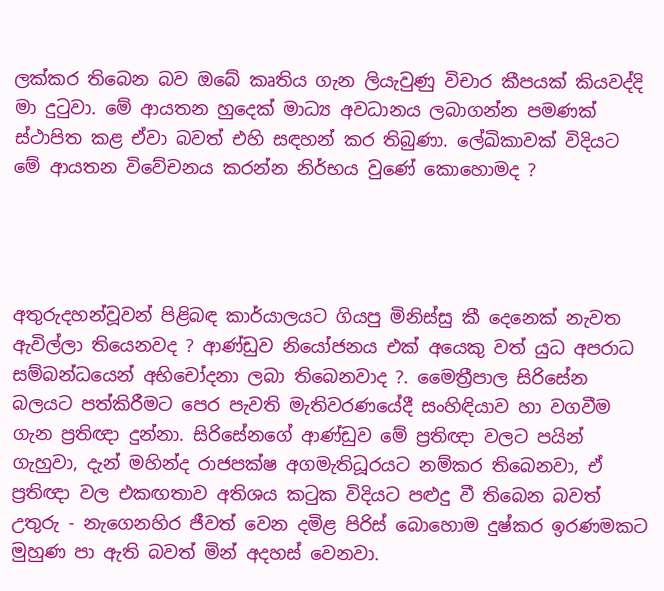ලක්කර තිබෙන බව ඔබේ කෘතිය ගැන ලියැවුණු විචාර කීපයක් කියවද්දි මා දුටුවා. මේ ආයතන හුදෙක් මාධ්‍ය අවධානය ලබාගන්න පමණක් ස්ථාපිත කළ ඒවා බවත් එහි සඳහන් කර තිබුණා. ලේඛිකාවක් විදියට මේ ආයතන විවේචනය කරන්න නිර්භය වුණේ කොහොමද ?




අතුරුදහන්වූවන් පිළිබඳ කාර්යාලයට ගියපු මිනිස්සු කී දෙනෙක් නැවත ඇවිල්ලා තියෙනවද ? ආණ්ඩුව නියෝජනය එක් අයෙකු වත් යුධ අපරාධ සම්බන්ධයෙන් අභිචෝදනා ලබා තිබෙනවාද ?. මෛත්‍රීපාල සිරිසේන බලයට පත්කිරීමට පෙර පැවති මැතිවරණයේදී සංහිඳියාව හා වගවීම ගැන ප්‍රතිඥා දුන්නා. සිරිසේනගේ ආණ්ඩුව මේ ප්‍රතිඥා වලට පයින් ගැහුවා, දැන් මහින්ද රාජපක්ෂ අගමැතිධූරයට නම්කර තිබෙනවා, ඒ ප්‍රතිඥා වල එකඟතාව අතිශය කටුක විදියට පළුදු වී තිබෙන බවත් උතුරු - නැගෙනහිර ජීවත් වෙන දමිළ පිරිස් බොහොම දුෂ්කර ඉරණමකට මුහුණ පා ඇති බවත් මින් අදහස් වෙනවා.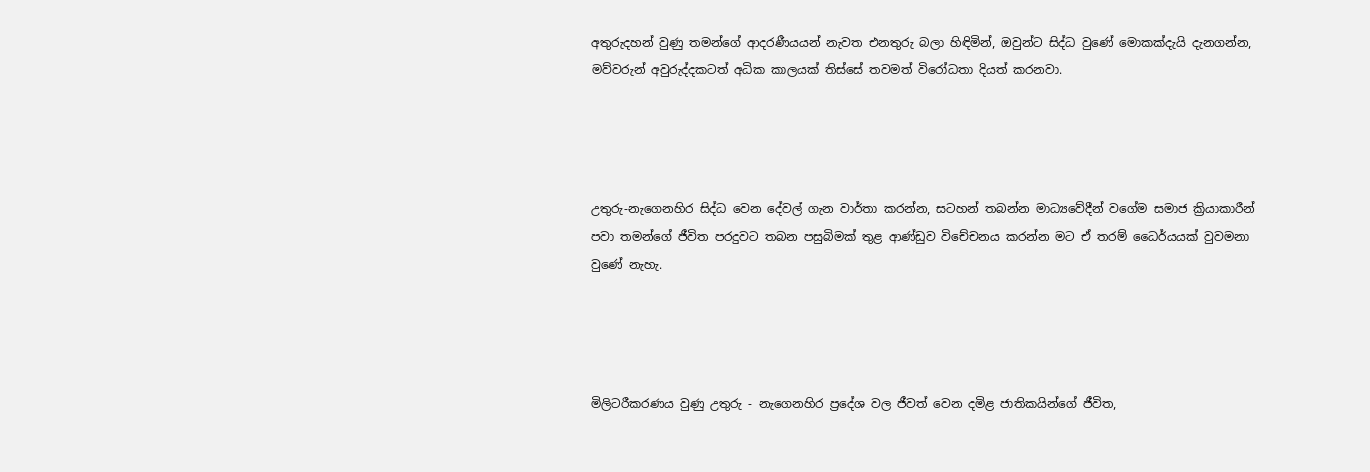අතුරුදහන් වුණු තමන්ගේ ආදරණීයයන් නැවත එනතුරු බලා හිඳිමින්, ඔවුන්ට සිද්ධ වුණේ මොකක්දැයි දැනගන්න, මව්වරුන් අවුරුද්දකටත් අධික කාලයක් තිස්සේ තවමත් විරෝධතා දියත් කරනවා.




උතුරු-නැගෙනහිර සිද්ධ වෙන දේවල් ගැන වාර්තා කරන්න, සටහන් තබන්න මාධ්‍යවේදීන් වගේම සමාජ ක්‍රියාකාරීන් පවා තමන්ගේ ජීවිත පරදුවට තබන පසුබිමක් තුළ ආණ්ඩුව විචේචනය කරන්න මට ඒ තරම් ධෛර්යයක් වුවමනා වුණේ නැහැ.




මිලිටරීකරණය වුණු උතුරු - නැගෙනහිර ප්‍රදේශ වල ජීවත් වෙන දමිළ ජාතිකයින්ගේ ජීවිත,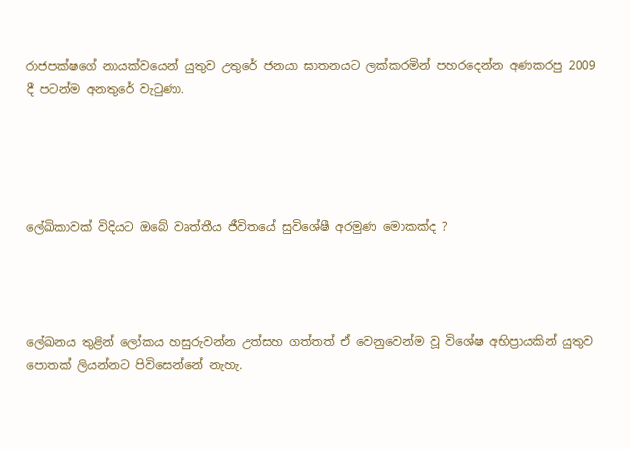රාජපක්ෂගේ නායක්වයෙන් යුතුව උතුරේ ජනයා ඝාතනයට ලක්කරමින් පහරදෙන්න අණකරපු 2009 දී පටන්ම අනතුරේ වැටුණා.





ලේඛිකාවක් විදියට ඔබේ වෘත්තීය ජීවිතයේ සුවිශේෂී අරමුණ මොකක්ද ?




ලේඛනය තුළින් ලෝකය හසුරුවන්න උත්සහ ගත්තත් ඒ වෙනුවෙන්ම වූ විශේෂ අභිප්‍රායකින් යුතුව පොතක් ලියන්නට පිවිසෙන්නේ නැහැ.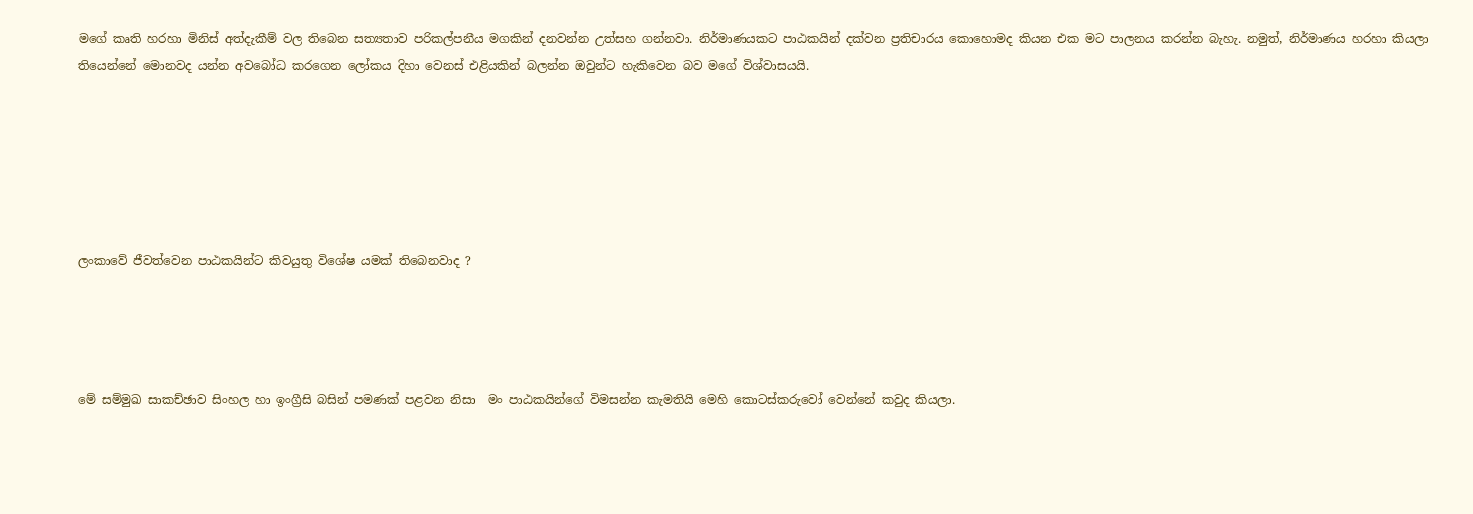මගේ කෘති හරහා මිනිස් අත්දැකීම් වල තිබෙන සත්‍යතාව පරිකල්පනීය මගකින් දනවන්න උත්සහ ගන්නවා. නිර්මාණයකට පාඨකයින් දක්වන ප්‍රතිචාරය කොහොමද කියන එක මට පාලනය කරන්න බැහැ. නමුත්, නිර්මාණය හරහා කියලා තියෙන්නේ මොනවද යන්න අවබෝධ කරගෙන ලෝකය දිහා වෙනස් එළියකින් බලන්න ඔවුන්ට හැකිවෙන බව මගේ විශ්වාසයයි.






ලංකාවේ ජීවත්වෙන පාඨකයින්ට කිවයුතු විශේෂ යමක් තිබෙනවාද ?




මේ සම්මුඛ සාකච්ඡාව සිංහල හා ඉංග්‍රීසි බසින් පමණක් පළවන නිසා  මං පාඨකයින්ගේ විමසන්න කැමතියි මෙහි කොටස්කරුවෝ වෙන්නේ කවුද කියලා.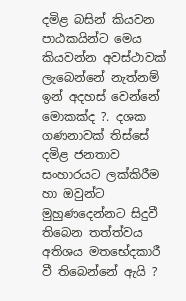දමිළ බසින් කියවන පාඨකයින්ට මෙය කියවන්න අවස්ථාවක් ලැබෙන්නේ නැත්නම් ඉන් අදහස් වෙන්නේ මොකක්ද ?. දශක ගණනාවක් තිස්සේ දමිළ ජනතාව සංහාරයට ලක්කිරීම හා ඔවුන්ට මුහුණදෙන්නට සිදුවී තිබෙන තත්ත්වය අතිශය මතභේදකාරී වී තිබෙන්නේ ඇයි ?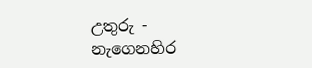උතුරු - නැගෙනහිර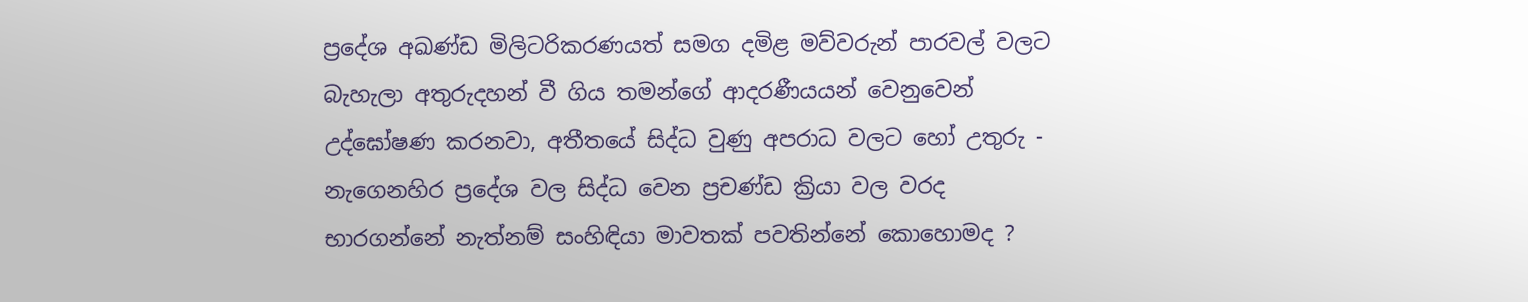ප්‍රදේශ අඛණ්ඩ මිලිටරිකරණයත් සමග දමිළ මව්වරුන් පාරවල් වලට බැහැලා අතුරුදහන් වී ගිය තමන්ගේ ආදරණීයයන් වෙනුවෙන් උද්ඝෝෂණ කරනවා, අතීතයේ සිද්ධ වුණු අපරාධ වලට හෝ උතුරු - නැගෙනහිර ප්‍රදේශ වල සිද්ධ වෙන ප්‍රචණ්ඩ ක්‍රියා වල වරද භාරගන්නේ නැත්නම් සංහිඳියා මාවතක් පවතින්නේ කොහොමද ?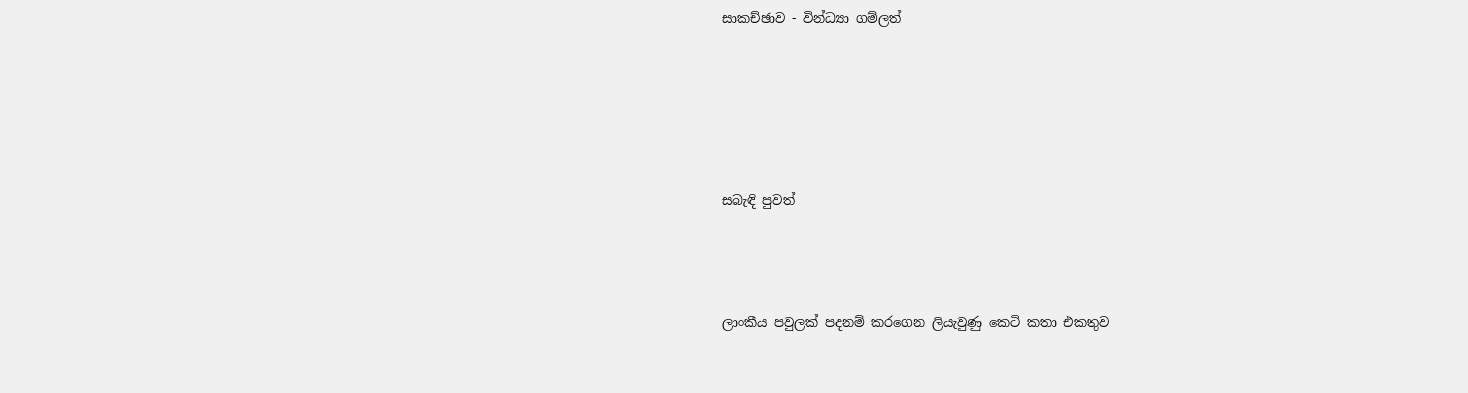සාකච්ඡාව - වින්ධ්‍යා ගම්ලත්








සබැඳි පුවත්





ලාංකීය පවුලක් පදනම් කරගෙන ලියැවුණු කෙටි කතා එකතුව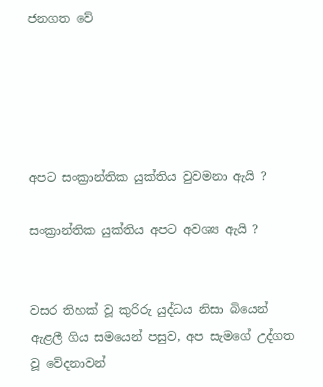ජනගත වේ





අපට සංක්‍රාන්තික යුක්තිය වුවමනා ඇයි ?

සංක්‍රාන්තික යුක්තිය අපට අවශ්‍ය ඇයි ?


වසර තිහක් වූ කුරිරු යුද්ධය නිසා බියෙන් ඇළලී ගිය සමයෙන් පසුව, අප සැමගේ උද්ගත වූ වේදනාවන්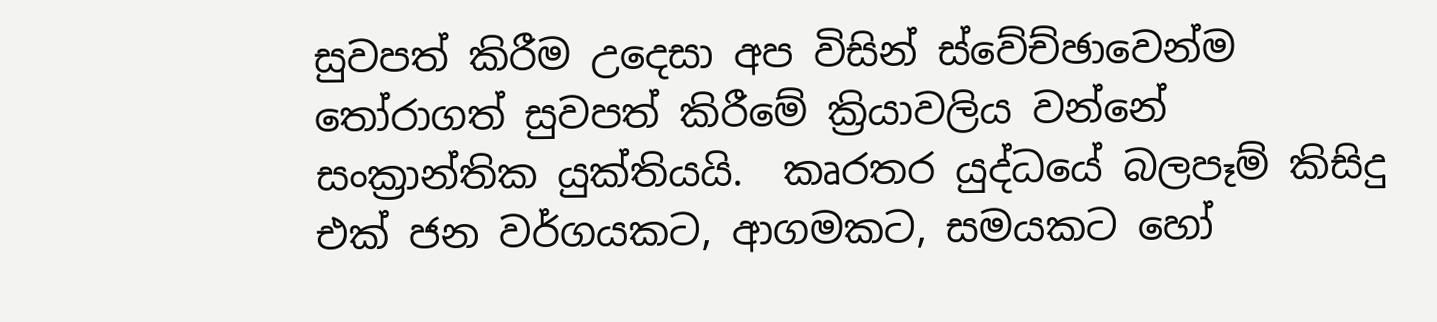සුවපත් කිරීම උදෙසා අප විසින් ස්වේච්ඡාවෙන්ම තෝරාගත් සුවපත් කිරීමේ ක්‍රියාවලිය වන්නේ සංක්‍රාන්තික යුක්තියයි.  කෘරතර යුද්ධයේ බලපෑම් කිසිදු එක් ජන වර්ගයකට, ආගමකට, සමයකට හෝ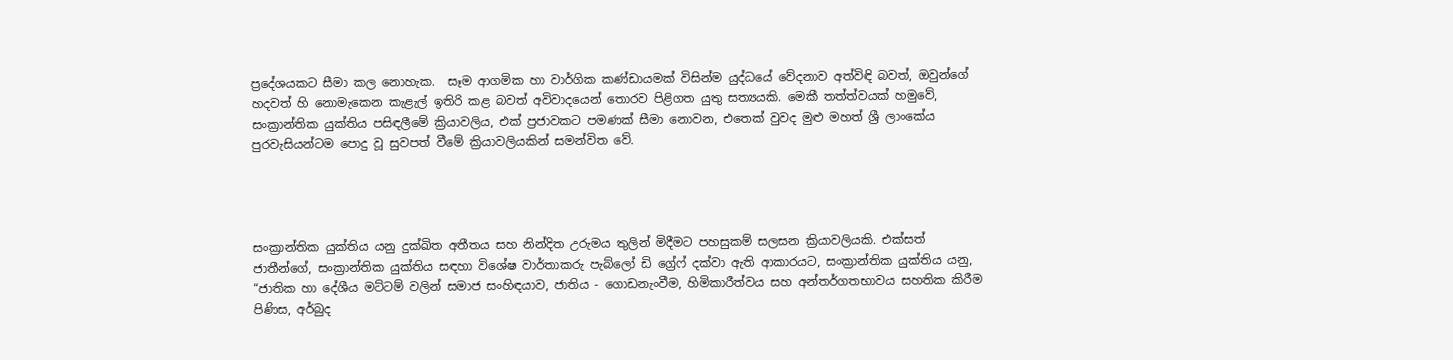ප්‍රදේශයකට සීමා කල නොහැක.  සෑම ආගමික හා වාර්ගික කණ්ඩායමක් විසින්ම යුද්ධයේ වේදනාව අත්විඳි බවත්, ඔවුන්ගේ හදවත් හි නොමැකෙන කැළැල් ඉතිරි කළ බවත් අවිවාදයෙන් තොරව පිළිගත යුතු සත්‍යයකි. මෙකී තත්ත්වයක් හමුවේ, සංක්‍රාන්තික යුක්තිය පසිඳලීමේ ක්‍රියාවලිය, එක් ප්‍රජාවකට පමණක් සීමා නොවන, එතෙක් වුවද මුළු මහත් ශ්‍රී ලාංකේය පුරවැසියන්ටම පොදු වූ සුවපත් වීමේ ක්‍රියාවලියකින් සමන්විත වේ.




සංක්‍රාන්තික යුක්තිය යනු දුක්ඛිත අතීතය සහ නින්දිත උරුමය තුලින් මිදීමට පහසුකම් සලසන ක්‍රියාවලියකි. එක්සත් ජාතීන්ගේ, සංක්‍රාන්තික යුක්තිය සඳහා විශේෂ වාර්තාකරු පැබ්ලෝ ඩි ග්‍රේෆ් දක්වා ඇති ආකාරයට, සංක්‍රාන්තික යුක්තිය යනු, “ජාතික හා දේශීය මට්ටම් වලින් සමාජ සංහිඳයාව, ජාතිය - ගොඩනැංවීම, හිමිකාරීත්වය සහ අන්තර්ගතභාවය සහතික කිරීම පිණිස, අර්බුද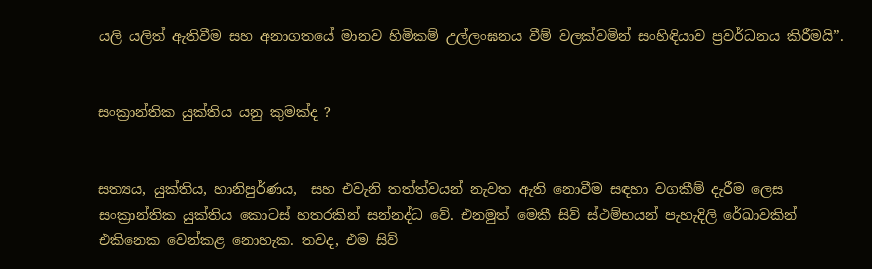යලි යලිත් ඇතිවීම සහ අනාගතයේ මානව හිමිකම් උල්ලංඝනය වීම් වලක්වමින් සංහිඳියාව ප්‍රවර්ධනය කිරීමයි”.


සංක්‍රාන්තික යුක්තිය යනු කුමක්ද ?


සත්‍යය, යුක්තිය, හානිපුර්ණය,  සහ එවැනි තත්ත්වයන් නැවත ඇති නොවීම සඳහා වගකීම් දැරීම ලෙස සංක්‍රාන්තික යුක්තිය කොටස් හතරකින් සන්නද්ධ වේ. එනමුත් මෙකී සිව් ස්ථම්භයන් පැහැදිලි රේඛාවකින් එකිනෙක වෙන්කළ නොහැක. තවද, එම සිව්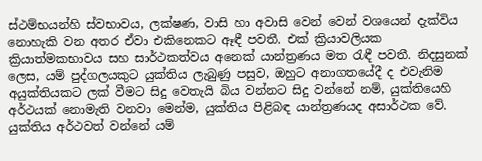ස්ථම්භයන්හි ස්වභාවය, ලක්ෂණ, වාසි හා අවාසි වෙන් වෙන් වශයෙන් දැක්විය නොහැකි වන අතර ඒවා එකිනෙකට ඈඳී පවතී. එක් ක්‍රියාවලියක ක්‍රියාත්මකභාවය සහ සාර්ථකත්වය අනෙක් යාන්ත්‍රණය මත රැඳී පවතී. නිදසුනක් ලෙස, යම් පුද්ගලයකුට යුක්තිය ලැබුණු පසුව, ඔහුට අනාගතයේදී ද එවැනිම අයුක්තියකට ලක් වීමට සිදු වෙතැයි බිය වන්නට සිදු වන්නේ නම්, යුක්තියෙහි අර්ථයක් නොමැති වනවා මෙන්ම, යුක්තිය පිළිබඳ යාන්ත්‍රණයද අසාර්ථක වේ. යුක්තිය අර්ථවත් වන්නේ යම්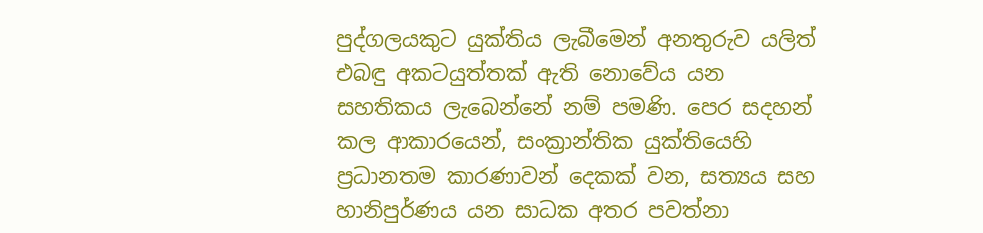පුද්ගලයකුට යුක්තිය ලැබීමෙන් අනතුරුව යලිත් එබඳු අකටයුත්තක් ඇති නොවේය යන සහතිකය ලැබෙන්නේ නම් පමණි. පෙර සදහන් කල ආකාරයෙන්, සංක්‍රාන්තික යුක්තියෙහි ප්‍රධානතම කාරණාවන් දෙකක් වන, සත්‍යය සහ හානිපුර්ණය යන සාධක අතර පවත්නා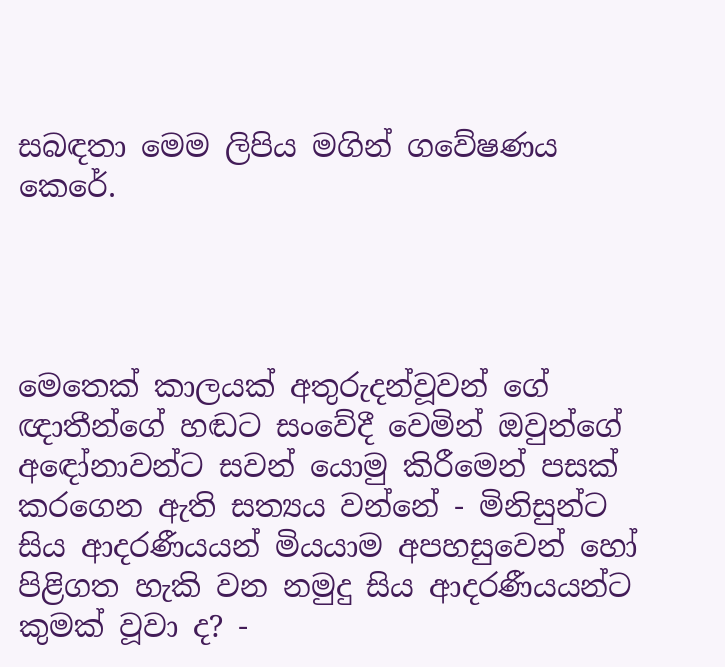සබඳතා මෙම ලිපිය මගින් ගවේෂණය කෙරේ.




මෙතෙක් කාලයක් අතුරුදන්වූවන් ගේ ඥාතීන්ගේ හඬට සංවේදී වෙමින් ඔවුන්ගේ අඳෝනාවන්ට සවන් යොමු කිරීමෙන් පසක් කරගෙන ඇති සත්‍යය වන්නේ - මිනිසුන්ට සිය ආදරණීයයන් මියයාම අපහසුවෙන් හෝ පිළිගත හැකි වන නමුදු සිය ආදරණීයයන්ට කුමක් වූවා ද? -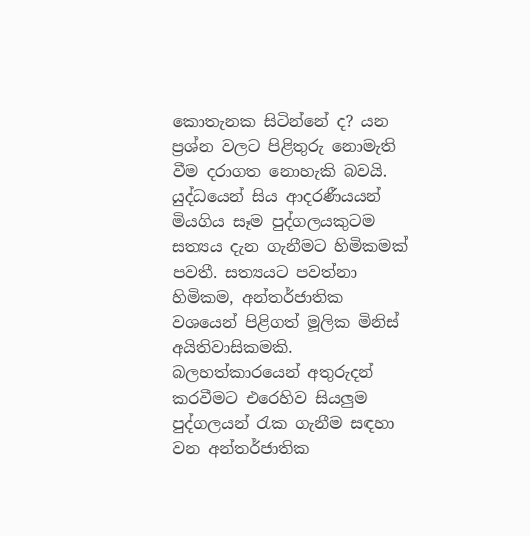කොතැනක සිටින්නේ ද? යන ප්‍රශ්න වලට පිළිතුරු නොමැති වීම දරාගත නොහැකි බවයි. යුද්ධයෙන් සිය ආදරණීයයන් මියගිය සෑම පුද්ගලයකුටම සත්‍යය දැන ගැනීමට හිමිකමක් පවතී. සත්‍යයට පවත්නා හිමිකම, අන්තර්ජාතික වශයෙන් පිළිගත් මූලික මිනිස් අයිතිවාසිකමකි. බලහත්කාරයෙන් අතුරුදන් කරවීමට එරෙහිව සියලුම පුද්ගලයන් රැක ගැනීම සඳහා වන අන්තර්ජාතික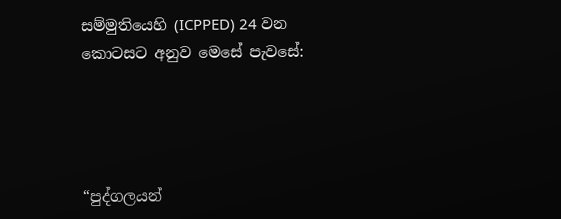සම්මුතියෙහි (ICPPED) 24 වන කොටසට අනුව මෙසේ පැවසේ:




“පුද්ගලයන්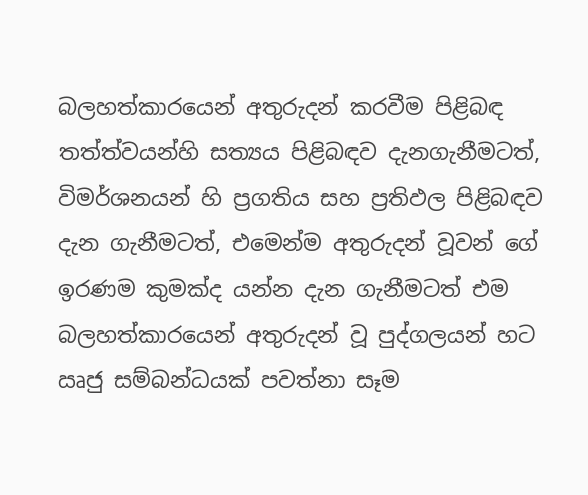බලහත්කාරයෙන් අතුරුදන් කරවීම පිළිබඳ තත්ත්වයන්හි සත්‍යය පිළිබඳව දැනගැනීමටත්, විමර්ශනයන් හි ප්‍රගතිය සහ ප්‍රතිඵල පිළිබඳව දැන ගැනීමටත්, එමෙන්ම අතුරුදන් වූවන් ගේ ඉරණම කුමක්ද යන්න දැන ගැනීමටත් එම බලහත්කාරයෙන් අතුරුදන් වූ පුද්ගලයන් හට ඍජු සම්බන්ධයක් පවත්නා සෑම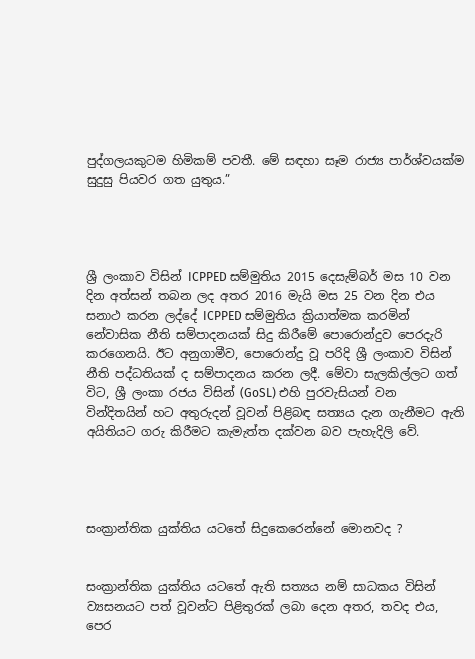පුද්ගලයකුටම හිමිකම් පවතී. මේ සඳහා සෑම රාජ්‍ය පාර්ශ්වයක්ම  සුදුසු පියවර ගත යුතුය.”




ශ්‍රී ලංකාව විසින් ICPPED සම්මුතිය 2015 දෙසැම්බර් මස 10 වන දින අත්සන් තබන ලද අතර 2016 මැයි මස 25 වන දින එය සනාථ කරන ලද්දේ ICPPED සම්මුතිය ක්‍රියාත්මක කරමින් නේවාසික නීති සම්පාදනයක් සිදු කිරීමේ පොරොන්දුව පෙරදැරි කරගෙනයි. ඊට අනුගාමීව, පොරොන්දු වූ පරිදි ශ්‍රී ලංකාව විසින් නීති පද්ධතියක් ද සම්පාදනය කරන ලදී. මේවා සැලකිල්ලට ගත් විට, ශ්‍රී ලංකා රජය විසින් (GoSL) එහි පුරවැසියන් වන වින්දිතයින් හට අතුරුදන් වූවන් පිළිබඳ සත්‍යය දැන ගැනීමට ඇති අයිතියට ගරු කිරීමට කැමැත්ත දක්වන බව පැහැදිලි වේ.




සංක්‍රාන්තික යුක්තිය යටතේ සිදුකෙරෙන්නේ මොනවද ?


සංක්‍රාන්තික යුක්තිය යටතේ ඇති සත්‍යය නම් සාධකය විසින් ව්‍යසනයට පත් වූවන්ට පිළිතුරක් ලබා දෙන අතර, තවද එය, පෙර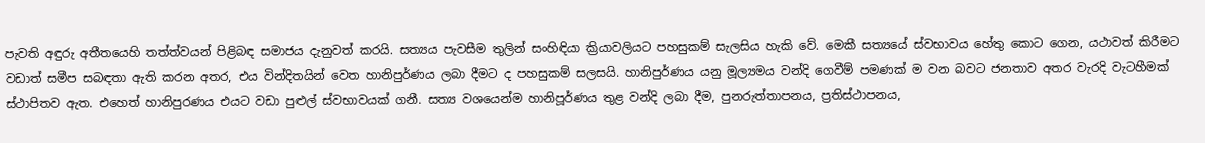පැවති අඳුරු අතීතයෙහි තත්ත්වයන් පිළිබඳ සමාජය දැනුවත් කරයි. සත්‍යය පැවසීම තුලින් සංහිඳියා ක්‍රියාවලියට පහසුකම් සැලසිය හැකි වේ. මෙකී සත්‍යයේ ස්වභාවය හේතු කොට ගෙන, යථාවත් කිරීමට වඩාත් සමීප සබඳතා ඇති කරන අතර, එය වින්දිතයින් වෙත හානිපුර්ණය ලබා දීමට ද පහසුකම් සලසයි. හානිපුර්ණය යනු මූල්‍යමය වන්දි ගෙවීම් පමණක් ම වන බවට ජනතාව අතර වැරදි වැටහීමක් ස්ථාපිතව ඇත. එහෙත් හානිපුරණය එයට වඩා පුළුල් ස්වභාවයක් ගනී. සත්‍ය වශයෙන්ම හානිපූර්ණය තුළ වන්දි ලබා දීම, පුනරුත්තාපනය, ප්‍රතිස්ථාපනය,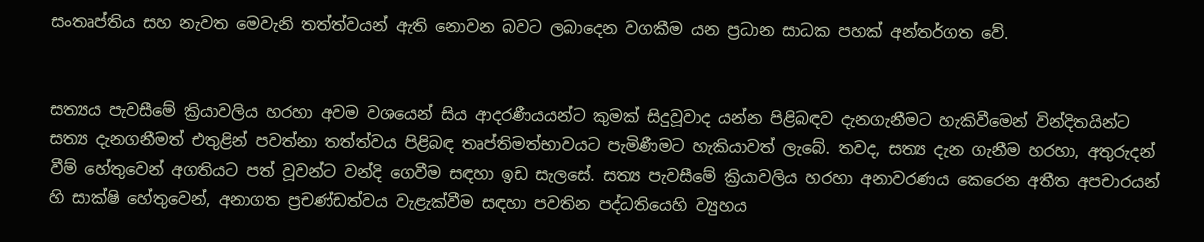සංතෘප්තිය සහ නැවත මෙවැනි තත්ත්වයන් ඇති නොවන බවට ලබාදෙන වගකීම යන ප්‍රධාන සාධක පහක් අන්තර්ගත වේ.


සත්‍යය පැවසීමේ ක්‍රියාවලිය හරහා අවම වශයෙන් සිය ආදරණීයයන්ට කුමක් සිදුවූවාද යන්න පිළිබඳව දැනගැනීමට හැකිවීමෙන් වින්දිතයින්ට සත්‍ය දැනගනීමත් එතුළින් පවත්නා තත්ත්වය පිළිබඳ තෘප්තිමත්භාවයට පැමිණීමට හැකියාවත් ලැබේ. තවද, සත්‍ය දැන ගැනීම හරහා, අතුරුදන් වීම් හේතුවෙන් අගතියට පත් වූවන්ට වන්දි ගෙවීම සඳහා ඉඩ සැලසේ. සත්‍ය පැවසීමේ ක්‍රියාවලිය හරහා අනාවරණය කෙරෙන අතීත අපචාරයන් හි සාක්ෂි හේතුවෙන්, අනාගත ප්‍රචණ්ඩත්වය වැළැක්වීම සඳහා පවතින පද්ධතියෙහි ව්‍යුහය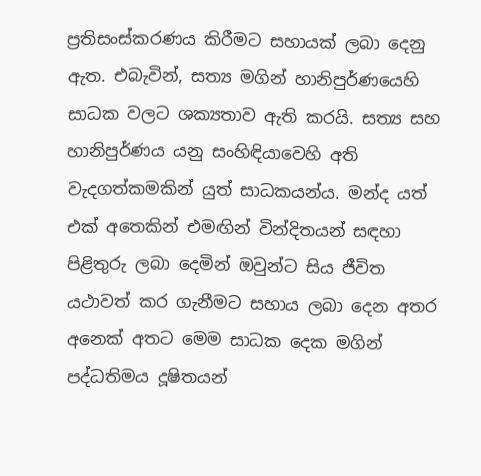ප්‍රතිසංස්කරණය කිරීමට සහායක් ලබා දෙනු ඇත. එබැවින්, සත්‍ය මගින් හානිපුර්ණයෙහි සාධක වලට ශක්‍යතාව ඇති කරයි. සත්‍ය සහ හානිපුර්ණය යනු සංහිඳියාවෙහි අති වැදගත්කමකින් යුත් සාධකයන්ය. මන්ද යත් එක් අතෙකින් එමඟින් වින්දිතයන් සඳහා පිළිතුරු ලබා දෙමින් ඔවුන්ට සිය ජීවිත යථාවත් කර ගැනීමට සහාය ලබා දෙන අතර අනෙක් අතට මෙම සාධක දෙක මගින් පද්ධතිමය දූෂිතයන්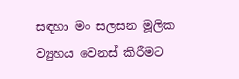සඳහා මං සලසන මූලික ව්‍යුහය වෙනස් කිරීමට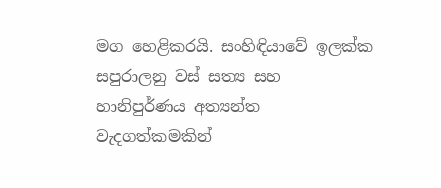මග හෙළිකරයි. සංහිඳියාවේ ඉලක්ක සපුරාලනු වස් සත්‍ය සහ හානිපුර්ණය අත්‍යන්ත වැදගත්කමකින්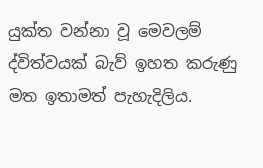යුක්ත වන්නා වූ මෙවලම් ද්විත්වයක් බැව් ඉහත කරුණු මත ඉතාමත් පැහැදිලිය.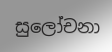සුලෝචනා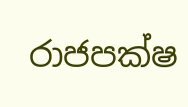රාජපක්ෂ